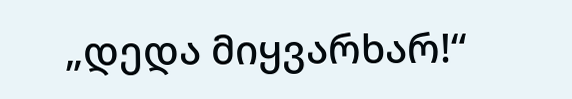„დედა მიყვარხარ!“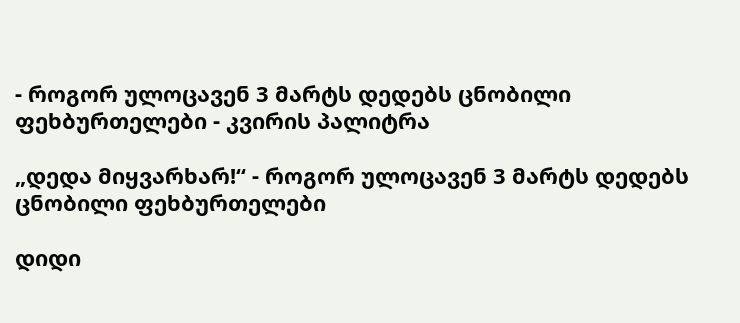- როგორ ულოცავენ 3 მარტს დედებს ცნობილი ფეხბურთელები - კვირის პალიტრა

„დედა მიყვარხარ!“ - როგორ ულოცავენ 3 მარტს დედებს ცნობილი ფეხბურთელები

დიდი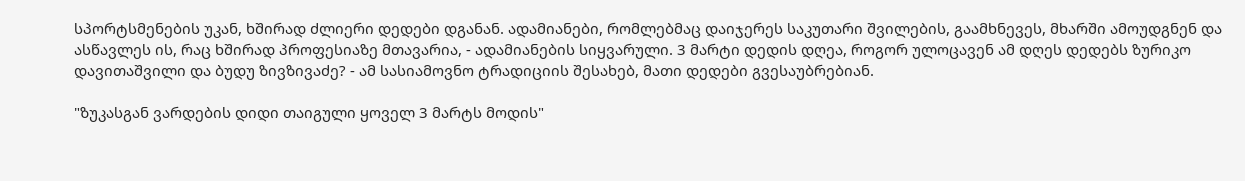სპორტსმენების უკან, ხშირად ძლიერი დედები დგანან. ადამიანები, რომლებმაც დაიჯერეს საკუთარი შვილების, გაამხნევეს, მხარში ამოუდგნენ და ასწავლეს ის, რაც ხშირად პროფესიაზე მთავარია, - ადამიანების სიყვარული. 3 მარტი დედის დღეა, როგორ ულოცავენ ამ დღეს დედებს ზურიკო დავითაშვილი და ბუდუ ზივზივაძე? - ამ სასიამოვნო ტრადიციის შესახებ, მათი დედები გვესაუბრებიან.

"ზუკასგან ვარდების დიდი თაიგული ყოველ 3 მარტს მოდის"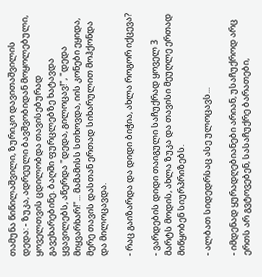თამუნა წიწილაშვილი, ზურიკო დავითაშვილის დედა: - ზუკა, ადრეული ბავშვობიდან მოყოლებული, ყოველთვის ცდილობდა თავისებურად გავეხარებინე. ბაღში ფურცლებზე ხატავდა ყვავილებს, აწერდა "დედა, გილოცავ!", "დედა მიყვარხარ!"... მამამისს სთხოვდა, იის კონები ეყიდა, მერე თავის დასთან ერთად სიხარულით მოჰქონდა და მილოცავდა.

- რაც გაიზარდა და დიდი ბიჭია, ახლა როგორ იქცევა?

- ვარდების დიდი თაიგული საჩუქრად ყოველ 3 მარტს მოდის, ახლა ზუკა და თავისი მეუღლე ერთად მიწყობენ სიურპრიზებს.

- ალბათ სიდედრსაც ასე ულოცავს...

- იმდენად ყურადღებიანები არიან, უსაჩუქროდ არც ერთს არ გვტოვებენ, სასაჩუქრე ბარათები,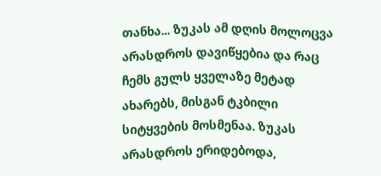თანხა... ზუკას ამ დღის მოლოცვა არასდროს დავიწყებია და რაც ჩემს გულს ყველაზე მეტად ახარებს, მისგან ტკბილი სიტყვების მოსმენაა. ზუკას არასდროს ერიდებოდა,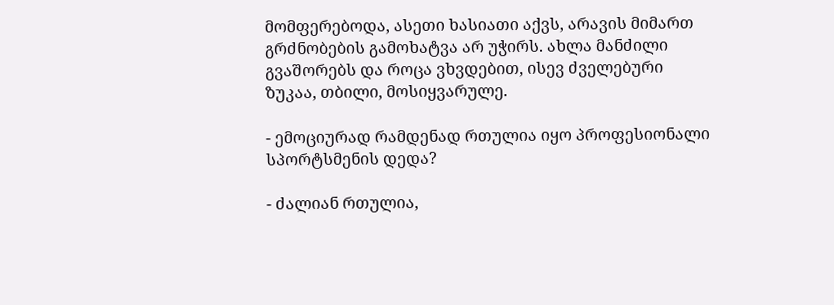მომფერებოდა, ასეთი ხასიათი აქვს, არავის მიმართ გრძნობების გამოხატვა არ უჭირს. ახლა მანძილი გვაშორებს და როცა ვხვდებით, ისევ ძველებური ზუკაა, თბილი, მოსიყვარულე.

- ემოციურად რამდენად რთულია იყო პროფესიონალი სპორტსმენის დედა?

- ძალიან რთულია,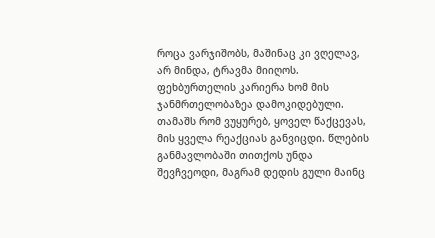როცა ვარჯიშობს, მაშინაც კი ვღელავ, არ მინდა, ტრავმა მიიღოს. ფეხბურთელის კარიერა ხომ მის ჯანმრთელობაზეა დამოკიდებული. თამაშს რომ ვუყურებ, ყოველ წაქცევას, მის ყველა რეაქციას განვიცდი. წლების განმავლობაში თითქოს უნდა შევჩვეოდი, მაგრამ დედის გული მაინც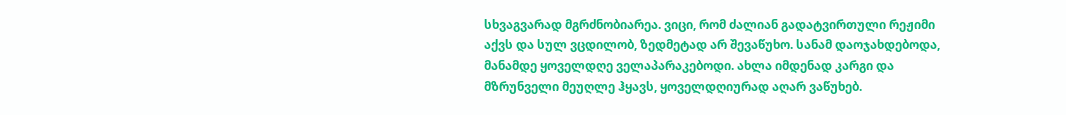სხვაგვარად მგრძნობიარეა. ვიცი, რომ ძალიან გადატვირთული რეჟიმი აქვს და სულ ვცდილობ, ზედმეტად არ შევაწუხო. სანამ დაოჯახდებოდა, მანამდე ყოველდღე ველაპარაკებოდი. ახლა იმდენად კარგი და მზრუნველი მეუღლე ჰყავს, ყოველდღიურად აღარ ვაწუხებ.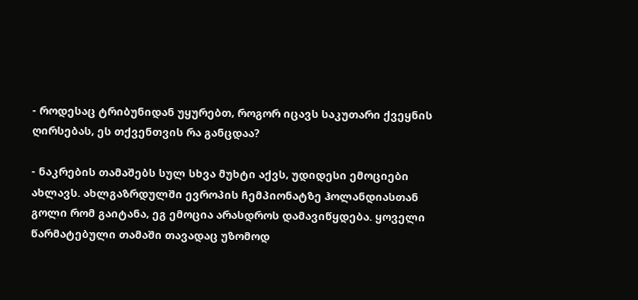- როდესაც ტრიბუნიდან უყურებთ, როგორ იცავს საკუთარი ქვეყნის ღირსებას, ეს თქვენთვის რა განცდაა?

- ნაკრების თამაშებს სულ სხვა მუხტი აქვს, უდიდესი ემოციები ახლავს. ახლგაზრდულში ევროპის ჩემპიონატზე ჰოლანდიასთან გოლი რომ გაიტანა, ეგ ემოცია არასდროს დამავიწყდება. ყოველი წარმატებული თამაში თავადაც უზომოდ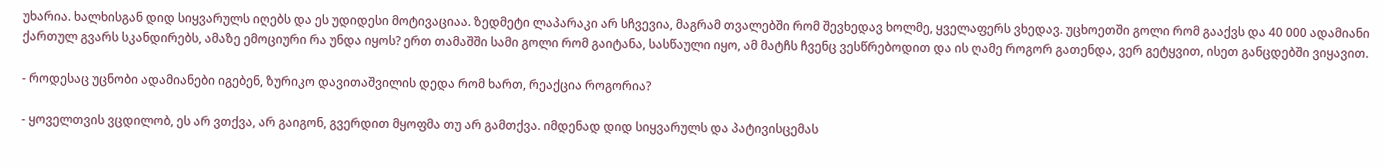უხარია. ხალხისგან დიდ სიყვარულს იღებს და ეს უდიდესი მოტივაციაა. ზედმეტი ლაპარაკი არ სჩვევია, მაგრამ თვალებში რომ შევხედავ ხოლმე, ყველაფერს ვხედავ. უცხოეთში გოლი რომ გააქვს და 40 000 ადამიანი ქართულ გვარს სკანდირებს, ამაზე ემოციური რა უნდა იყოს? ერთ თამაშში სამი გოლი რომ გაიტანა, სასწაული იყო, ამ მატჩს ჩვენც ვესწრებოდით და ის ღამე როგორ გათენდა, ვერ გეტყვით, ისეთ განცდებში ვიყავით.

- როდესაც უცნობი ადამიანები იგებენ, ზურიკო დავითაშვილის დედა რომ ხართ, რეაქცია როგორია?

- ყოველთვის ვცდილობ, ეს არ ვთქვა, არ გაიგონ, გვერდით მყოფმა თუ არ გამთქვა. იმდენად დიდ სიყვარულს და პატივისცემას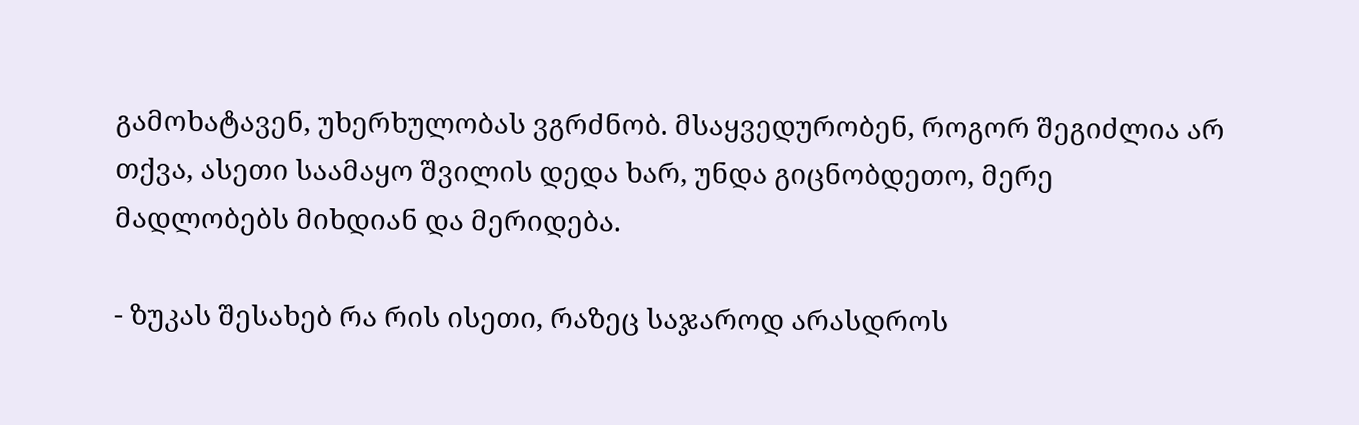გამოხატავენ, უხერხულობას ვგრძნობ. მსაყვედურობენ, როგორ შეგიძლია არ თქვა, ასეთი საამაყო შვილის დედა ხარ, უნდა გიცნობდეთო, მერე მადლობებს მიხდიან და მერიდება.

- ზუკას შესახებ რა რის ისეთი, რაზეც საჯაროდ არასდროს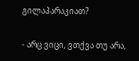გილაპარაკიათ?

- არც ვიცი, ვთქვა თუ არა,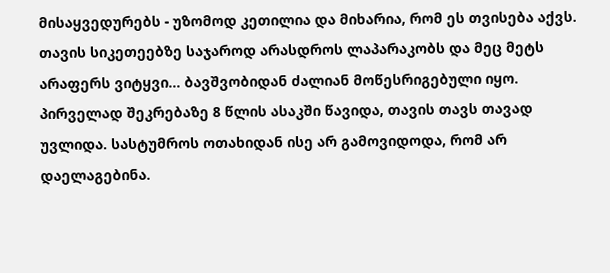მისაყვედურებს - უზომოდ კეთილია და მიხარია, რომ ეს თვისება აქვს. თავის სიკეთეებზე საჯაროდ არასდროს ლაპარაკობს და მეც მეტს არაფერს ვიტყვი... ბავშვობიდან ძალიან მოწესრიგებული იყო. პირველად შეკრებაზე 8 წლის ასაკში წავიდა, თავის თავს თავად უვლიდა. სასტუმროს ოთახიდან ისე არ გამოვიდოდა, რომ არ დაელაგებინა.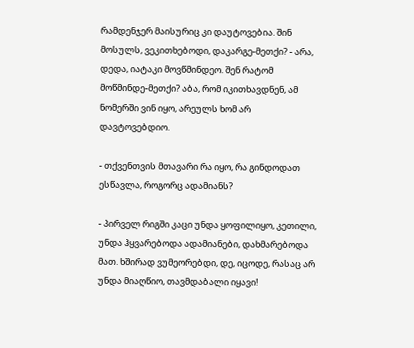რამდენჯერ მაისურიც კი დაუტოვებია. შინ მოსულს, ვეკითხებოდი, დაკარგე-მეთქი? - არა, დედა, იატაკი მოვწმინდეო. შენ რატომ მოწმინდე-მეთქი? აბა, რომ იკითხავდნენ, ამ ნომერში ვინ იყო, არეულს ხომ არ დავტოვებდიო.

- თქვენთვის მთავარი რა იყო, რა გინდოდათ ესწავლა, როგორც ადამიანს?

- პირველ რიგში კაცი უნდა ყოფილიყო, კეთილი, უნდა ჰყვარებოდა ადამიანები, დახმარებოდა მათ. ხშირად ვუმეორებდი, დე, იცოდე, რასაც არ უნდა მიაღწიო, თავმდაბალი იყავი!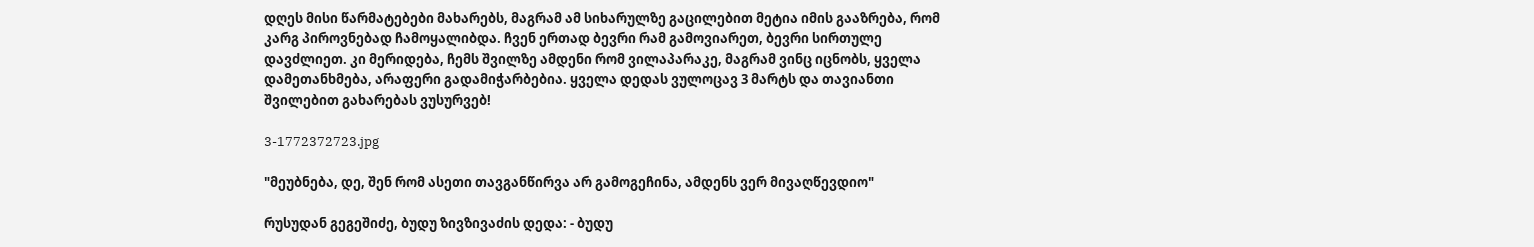დღეს მისი წარმატებები მახარებს, მაგრამ ამ სიხარულზე გაცილებით მეტია იმის გააზრება, რომ კარგ პიროვნებად ჩამოყალიბდა. ჩვენ ერთად ბევრი რამ გამოვიარეთ, ბევრი სირთულე დავძლიეთ. კი მერიდება, ჩემს შვილზე ამდენი რომ ვილაპარაკე, მაგრამ ვინც იცნობს, ყველა დამეთანხმება, არაფერი გადამიჭარბებია. ყველა დედას ვულოცავ 3 მარტს და თავიანთი შვილებით გახარებას ვუსურვებ!

3-1772372723.jpg

"მეუბნება, დე, შენ რომ ასეთი თავგანწირვა არ გამოგეჩინა, ამდენს ვერ მივაღწევდიო"

რუსუდან გეგეშიძე, ბუდუ ზივზივაძის დედა: - ბუდუ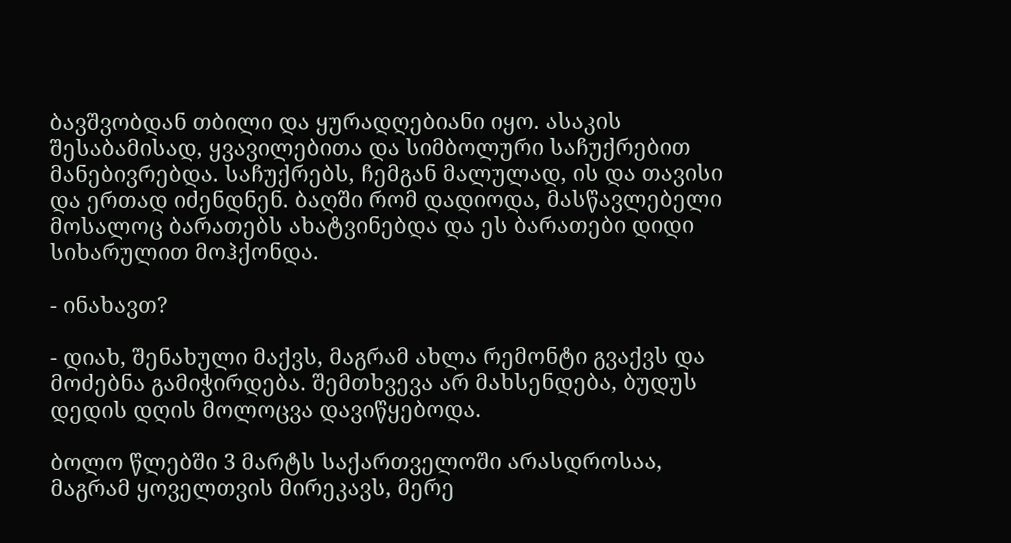ბავშვობდან თბილი და ყურადღებიანი იყო. ასაკის შესაბამისად, ყვავილებითა და სიმბოლური საჩუქრებით მანებივრებდა. საჩუქრებს, ჩემგან მალულად, ის და თავისი და ერთად იძენდნენ. ბაღში რომ დადიოდა, მასწავლებელი მოსალოც ბარათებს ახატვინებდა და ეს ბარათები დიდი სიხარულით მოჰქონდა.

- ინახავთ?

- დიახ, შენახული მაქვს, მაგრამ ახლა რემონტი გვაქვს და მოძებნა გამიჭირდება. შემთხვევა არ მახსენდება, ბუდუს დედის დღის მოლოცვა დავიწყებოდა.

ბოლო წლებში 3 მარტს საქართველოში არასდროსაა, მაგრამ ყოველთვის მირეკავს, მერე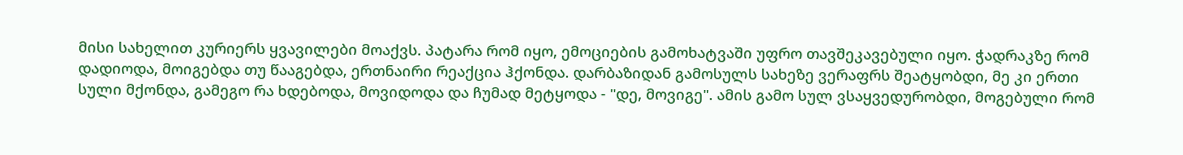მისი სახელით კურიერს ყვავილები მოაქვს. პატარა რომ იყო, ემოციების გამოხატვაში უფრო თავშეკავებული იყო. ჭადრაკზე რომ დადიოდა, მოიგებდა თუ წააგებდა, ერთნაირი რეაქცია ჰქონდა. დარბაზიდან გამოსულს სახეზე ვერაფრს შეატყობდი, მე კი ერთი სული მქონდა, გამეგო რა ხდებოდა, მოვიდოდა და ჩუმად მეტყოდა - "დე, მოვიგე". ამის გამო სულ ვსაყვედურობდი, მოგებული რომ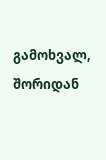გამოხვალ, შორიდან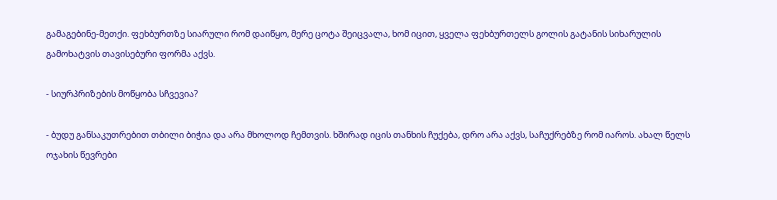გამაგებინე-მეთქი. ფეხბურთზე სიარული რომ დაიწყო, მერე ცოტა შეიცვალა, ხომ იცით, ყველა ფეხბურთელს გოლის გატანის სიხარულის გამოხატვის თავისებური ფორმა აქვს.

- სიურპრიზების მოწყობა სჩვევია?

- ბუდუ განსაკუთრებით თბილი ბიჭია და არა მხოლოდ ჩემთვის. ხშირად იცის თანხის ჩუქება, დრო არა აქვს, საჩუქრებზე რომ იაროს. ახალ წელს ოჯახის წევრები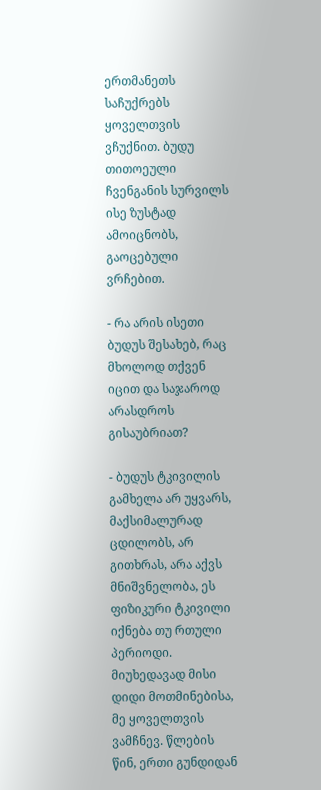ერთმანეთს საჩუქრებს ყოველთვის ვჩუქნით. ბუდუ თითოეული ჩვენგანის სურვილს ისე ზუსტად ამოიცნობს, გაოცებული ვრჩებით.

- რა არის ისეთი ბუდუს შესახებ, რაც მხოლოდ თქვენ იცით და საჯაროდ არასდროს გისაუბრიათ?

- ბუდუს ტკივილის გამხელა არ უყვარს, მაქსიმალურად ცდილობს, არ გითხრას, არა აქვს მნიშვნელობა, ეს ფიზიკური ტკივილი იქნება თუ რთული პერიოდი. მიუხედავად მისი დიდი მოთმინებისა, მე ყოველთვის ვამჩნევ. წლების წინ, ერთი გუნდიდან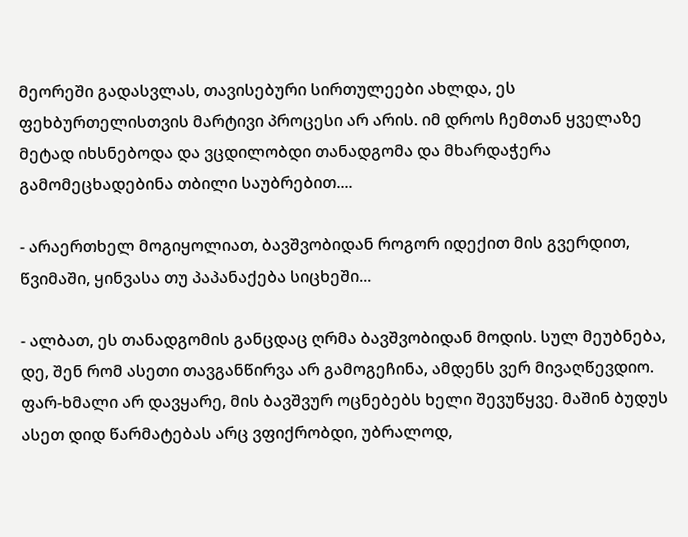მეორეში გადასვლას, თავისებური სირთულეები ახლდა, ეს ფეხბურთელისთვის მარტივი პროცესი არ არის. იმ დროს ჩემთან ყველაზე მეტად იხსნებოდა და ვცდილობდი თანადგომა და მხარდაჭერა გამომეცხადებინა თბილი საუბრებით....

- არაერთხელ მოგიყოლიათ, ბავშვობიდან როგორ იდექით მის გვერდით, წვიმაში, ყინვასა თუ პაპანაქება სიცხეში...

- ალბათ, ეს თანადგომის განცდაც ღრმა ბავშვობიდან მოდის. სულ მეუბნება, დე, შენ რომ ასეთი თავგანწირვა არ გამოგეჩინა, ამდენს ვერ მივაღწევდიო. ფარ-ხმალი არ დავყარე, მის ბავშვურ ოცნებებს ხელი შევუწყვე. მაშინ ბუდუს ასეთ დიდ წარმატებას არც ვფიქრობდი, უბრალოდ,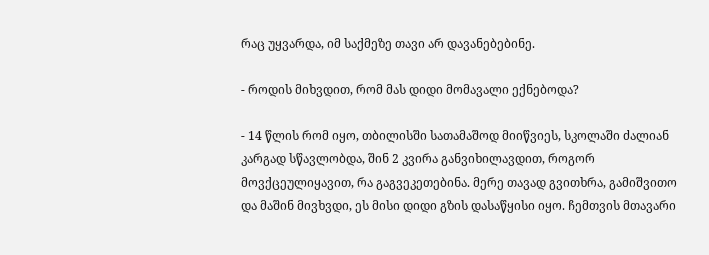რაც უყვარდა, იმ საქმეზე თავი არ დავანებებინე.

- როდის მიხვდით, რომ მას დიდი მომავალი ექნებოდა?

- 14 წლის რომ იყო, თბილისში სათამაშოდ მიიწვიეს, სკოლაში ძალიან კარგად სწავლობდა, შინ 2 კვირა განვიხილავდით, როგორ მოვქცეულიყავით, რა გაგვეკეთებინა. მერე თავად გვითხრა, გამიშვითო და მაშინ მივხვდი, ეს მისი დიდი გზის დასაწყისი იყო. ჩემთვის მთავარი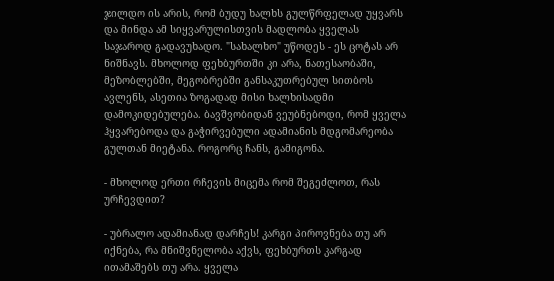ჯილდო ის არის, რომ ბუდუ ხალხს გულწრფელად უყვარს და მინდა ამ სიყვარულისთვის მადლობა ყველას საჯაროდ გადავუხადო. "სახალხო" უწოდეს - ეს ცოტას არ ნიშნავს. მხოლოდ ფეხბურთში კი არა, ნათესაობაში, მეზობლებში, მეგობრებში განსაკუთრებულ სითბოს ავლენს, ასეთია ზოგადად მისი ხალხისადმი დამოკიდებულება. ბავშვობიდან ვეუბნებოდი, რომ ყველა ჰყვარებოდა და გაჭირვებული ადამიანის მდგომარეობა გულთან მიეტანა. როგორც ჩანს, გამიგონა.

- მხოლოდ ერთი რჩევის მიცემა რომ შეგეძლოთ, რას ურჩევდით?

- უბრალო ადამიანად დარჩეს! კარგი პიროვნება თუ არ იქნება, რა მნიშვნელობა აქვს, ფეხბურთს კარგად ითამაშებს თუ არა. ყველა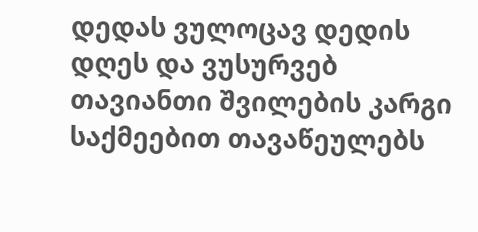დედას ვულოცავ დედის დღეს და ვუსურვებ თავიანთი შვილების კარგი საქმეებით თავაწეულებს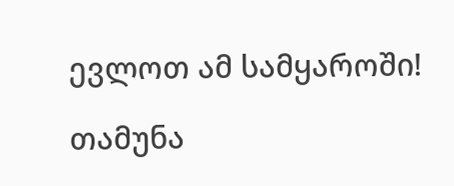ევლოთ ამ სამყაროში!

თამუნა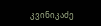კვინიკაძე